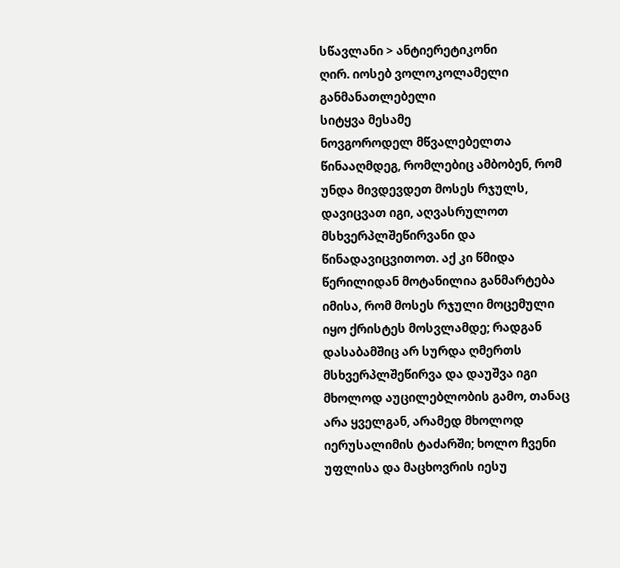სწავლანი > ანტიერეტიკონი
ღირ. იოსებ ვოლოკოლამელი
განმანათლებელი
სიტყვა მესამე
ნოვგოროდელ მწვალებელთა წინააღმდეგ, რომლებიც ამბობენ, რომ უნდა მივდევდეთ მოსეს რჯულს, დავიცვათ იგი, აღვასრულოთ მსხვერპლშეწირვანი და წინადავიცვითოთ. აქ კი წმიდა წერილიდან მოტანილია განმარტება იმისა, რომ მოსეს რჯული მოცემული იყო ქრისტეს მოსვლამდე; რადგან დასაბამშიც არ სურდა ღმერთს მსხვერპლშეწირვა და დაუშვა იგი მხოლოდ აუცილებლობის გამო, თანაც არა ყველგან, არამედ მხოლოდ იერუსალიმის ტაძარში; ხოლო ჩვენი უფლისა და მაცხოვრის იესუ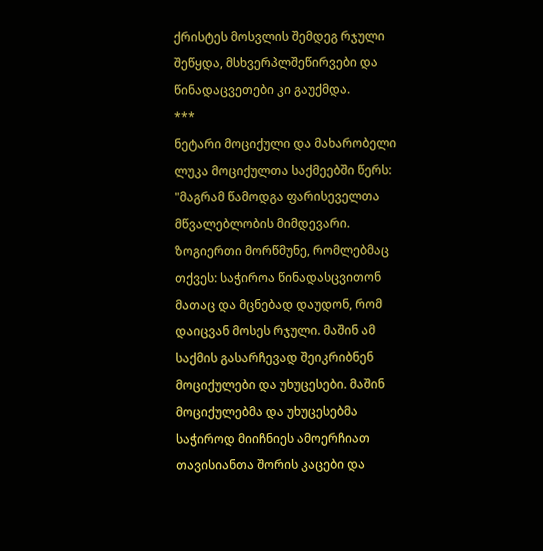ქრისტეს მოსვლის შემდეგ რჯული შეწყდა, მსხვერპლშეწირვები და წინადაცვეთები კი გაუქმდა.
***
ნეტარი მოციქული და მახარობელი ლუკა მოციქულთა საქმეებში წერს: "მაგრამ წამოდგა ფარისეველთა მწვალებლობის მიმდევარი. ზოგიერთი მორწმუნე, რომლებმაც თქვეს: საჭიროა წინადასცვითონ მათაც და მცნებად დაუდონ, რომ დაიცვან მოსეს რჯული. მაშინ ამ საქმის გასარჩევად შეიკრიბნენ მოციქულები და უხუცესები. მაშინ მოციქულებმა და უხუცესებმა საჭიროდ მიიჩნიეს ამოერჩიათ თავისიანთა შორის კაცები და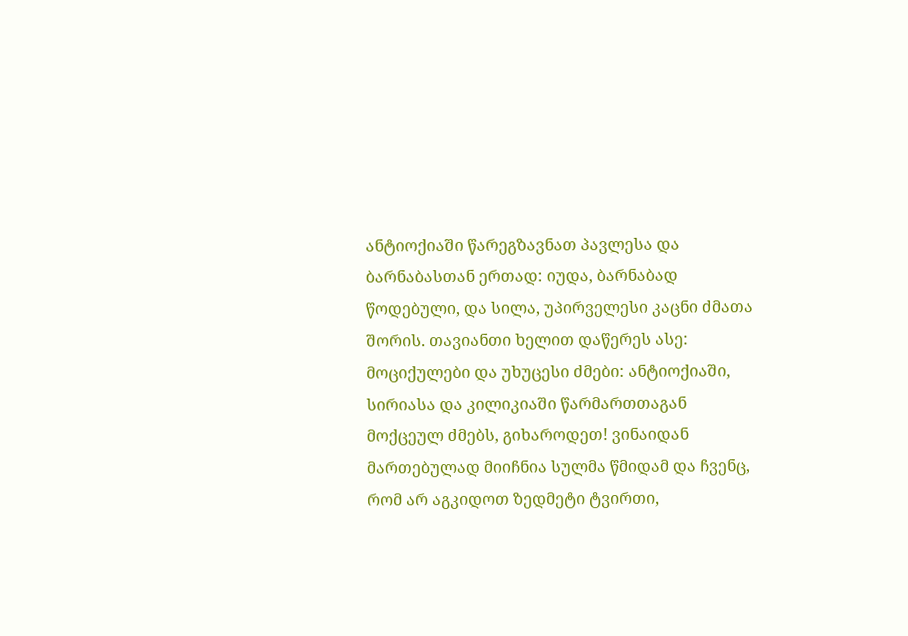ანტიოქიაში წარეგზავნათ პავლესა და ბარნაბასთან ერთად: იუდა, ბარნაბად წოდებული, და სილა, უპირველესი კაცნი ძმათა შორის. თავიანთი ხელით დაწერეს ასე: მოციქულები და უხუცესი ძმები: ანტიოქიაში, სირიასა და კილიკიაში წარმართთაგან მოქცეულ ძმებს, გიხაროდეთ! ვინაიდან მართებულად მიიჩნია სულმა წმიდამ და ჩვენც, რომ არ აგკიდოთ ზედმეტი ტვირთი,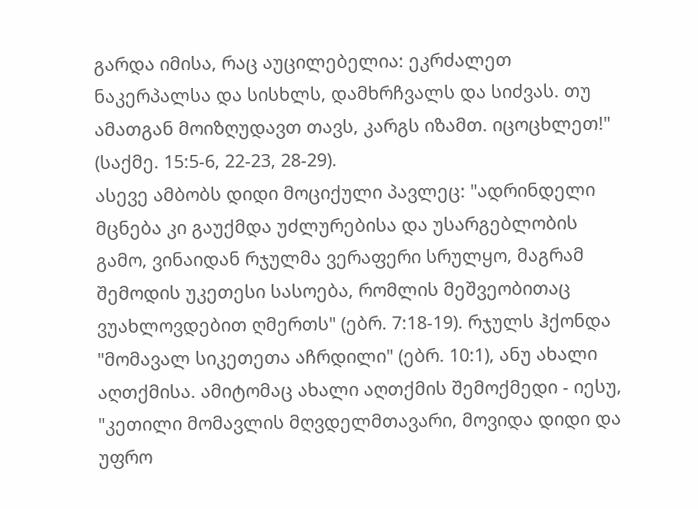გარდა იმისა, რაც აუცილებელია: ეკრძალეთ ნაკერპალსა და სისხლს, დამხრჩვალს და სიძვას. თუ ამათგან მოიზღუდავთ თავს, კარგს იზამთ. იცოცხლეთ!" (საქმე. 15:5-6, 22-23, 28-29).
ასევე ამბობს დიდი მოციქული პავლეც: "ადრინდელი მცნება კი გაუქმდა უძლურებისა და უსარგებლობის გამო, ვინაიდან რჯულმა ვერაფერი სრულყო, მაგრამ შემოდის უკეთესი სასოება, რომლის მეშვეობითაც ვუახლოვდებით ღმერთს" (ებრ. 7:18-19). რჯულს ჰქონდა "მომავალ სიკეთეთა აჩრდილი" (ებრ. 10:1), ანუ ახალი აღთქმისა. ამიტომაც ახალი აღთქმის შემოქმედი - იესუ, "კეთილი მომავლის მღვდელმთავარი, მოვიდა დიდი და უფრო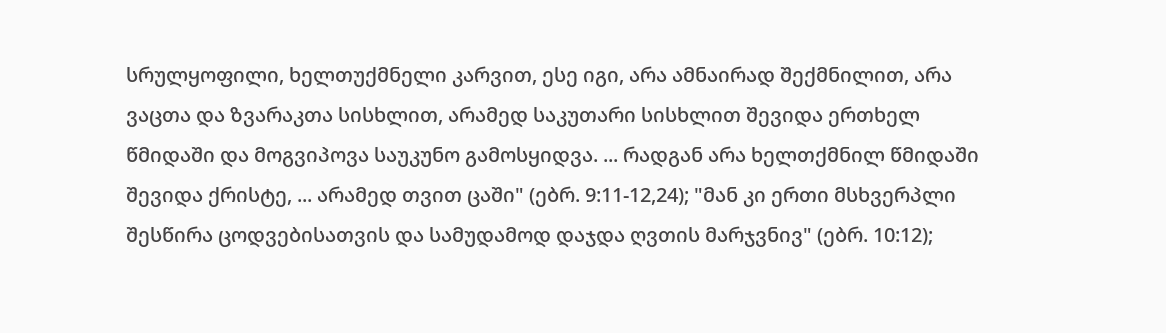სრულყოფილი, ხელთუქმნელი კარვით, ესე იგი, არა ამნაირად შექმნილით, არა ვაცთა და ზვარაკთა სისხლით, არამედ საკუთარი სისხლით შევიდა ერთხელ წმიდაში და მოგვიპოვა საუკუნო გამოსყიდვა. ... რადგან არა ხელთქმნილ წმიდაში შევიდა ქრისტე, ... არამედ თვით ცაში" (ებრ. 9:11-12,24); "მან კი ერთი მსხვერპლი შესწირა ცოდვებისათვის და სამუდამოდ დაჯდა ღვთის მარჯვნივ" (ებრ. 10:12);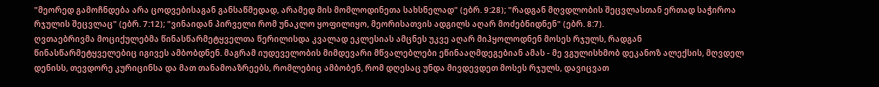"მეორედ გამოჩნდება არა ცოდვებისაგან განსაწმედად, არამედ მის მომლოდინეთა სახსნელად" (ებრ. 9:28); "რადგან მღვდლობის შეცვლასთან ერთად საჭიროა რჯულის შეცვლაც" (ებრ. 7:12); "ვინაიდან პირველი რომ უნაკლო ყოფილიყო, მეორისათვის ადგილს აღარ მოძებნიდნენ" (ებრ. 8:7).
ღვთაებრივმა მოციქულებმა წინასწარმეტყველთა წერილისდა კვალად ეკლესიას ამცნეს უკვე აღარ მიჰყოლოდნენ მოსეს რჯულს, რადგან წინასწარმეტყველებიც იგივეს ამბობდნენ. მაგრამ იუდეველობის მიმდევარი მწვალებლები ეწინააღმდეგებიან ამას - მე ვგულისხმობ დეკანოზ ალექსის, მღვდელ დენისს, თევდორე კურიცინსა და მათ თანამოაზრეებს, რომლებიც ამბობენ, რომ დღესაც უნდა მივდევდეთ მოსეს რჯულს, დავიცვათ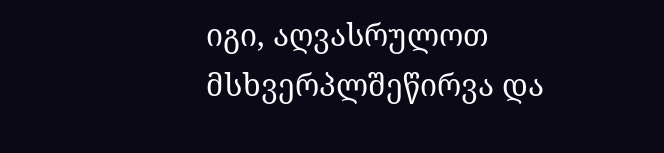იგი, აღვასრულოთ მსხვერპლშეწირვა და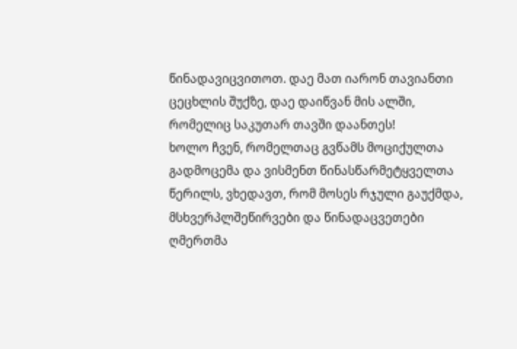წინადავიცვითოთ. დაე მათ იარონ თავიანთი ცეცხლის შუქზე, დაე დაიწვან მის ალში, რომელიც საკუთარ თავში დაანთეს!
ხოლო ჩვენ, რომელთაც გვწამს მოციქულთა გადმოცემა და ვისმენთ წინასწარმეტყველთა წერილს, ვხედავთ, რომ მოსეს რჯული გაუქმდა, მსხვერპლშეწირვები და წინადაცვეთები ღმერთმა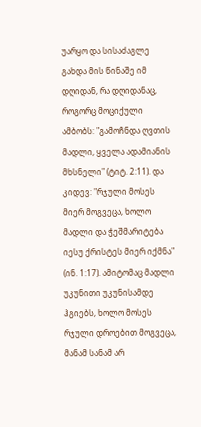უარყო და სისაძაგლე გახდა მის წინაშე იმ დღიდან, რა დღიდანაც, როგორც მოციქული ამბობს: "გამოჩნდა ღვთის მადლი, ყველა ადამიანის მხსნელი" (ტიტ. 2:11). და კიდევ: "რჯული მოსეს მიერ მოგვეცა, ხოლო მადლი და ჭეშმარიტება იესუ ქრისტეს მიერ იქმნა" (ინ. 1:17). ამიტომაც მადლი უკუნითი უკუნისამდე ჰგიებს, ხოლო მოსეს რჯული დროებით მოგვეცა, მანამ სანამ არ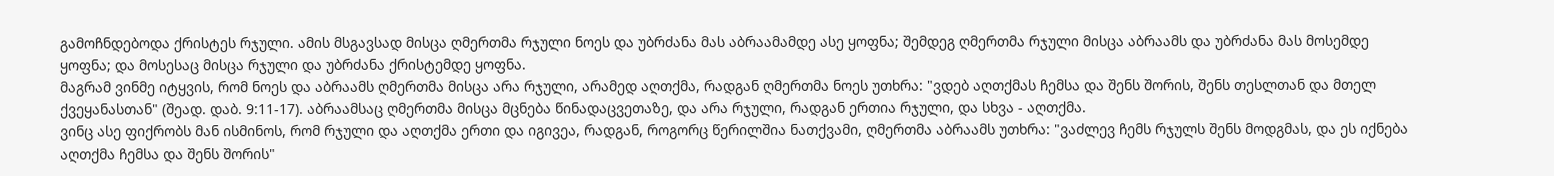გამოჩნდებოდა ქრისტეს რჯული. ამის მსგავსად მისცა ღმერთმა რჯული ნოეს და უბრძანა მას აბრაამამდე ასე ყოფნა; შემდეგ ღმერთმა რჯული მისცა აბრაამს და უბრძანა მას მოსემდე ყოფნა; და მოსესაც მისცა რჯული და უბრძანა ქრისტემდე ყოფნა.
მაგრამ ვინმე იტყვის, რომ ნოეს და აბრაამს ღმერთმა მისცა არა რჯული, არამედ აღთქმა, რადგან ღმერთმა ნოეს უთხრა: "ვდებ აღთქმას ჩემსა და შენს შორის, შენს თესლთან და მთელ ქვეყანასთან" (შეად. დაბ. 9:11-17). აბრაამსაც ღმერთმა მისცა მცნება წინადაცვეთაზე, და არა რჯული, რადგან ერთია რჯული, და სხვა - აღთქმა.
ვინც ასე ფიქრობს მან ისმინოს, რომ რჯული და აღთქმა ერთი და იგივეა, რადგან, როგორც წერილშია ნათქვამი, ღმერთმა აბრაამს უთხრა: "ვაძლევ ჩემს რჯულს შენს მოდგმას, და ეს იქნება აღთქმა ჩემსა და შენს შორის"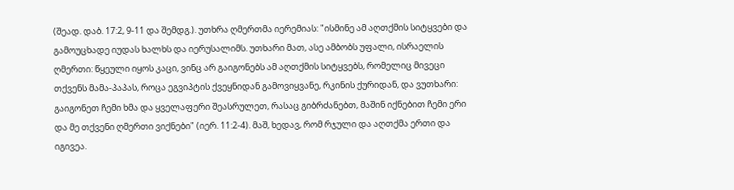(შეად. დაბ. 17:2, 9-11 და შემდგ.). უთხრა ღმერთმა იერემიას: "ისმინე ამ აღთქმის სიტყვები და გამოუცხადე იუდას ხალხს და იერუსალიმს. უთხარი მათ, ასე ამბობს უფალი, ისრაელის ღმერთი: წყეული იყოს კაცი, ვინც არ გაიგონებს ამ აღთქმის სიტყვებს, რომელიც მივეცი თქვენს მამა-პაპას, როცა ეგვიპტის ქვეყნიდან გამოვიყვანე, რკინის ქურიდან, და ვუთხარი: გაიგონეთ ჩემი ხმა და ყველაფერი შეასრულეთ, რასაც გიბრძანებთ, მაშინ იქნებით ჩემი ერი და მე თქვენი ღმერთი ვიქნები" (იერ. 11:2-4). მაშ, ხედავ, რომ რჯული და აღთქმა ერთი და იგივეა.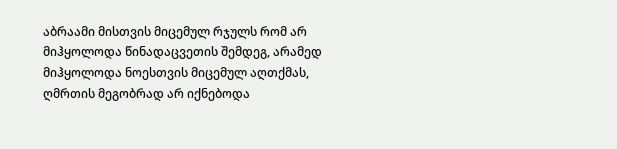აბრაამი მისთვის მიცემულ რჯულს რომ არ მიჰყოლოდა წინადაცვეთის შემდეგ, არამედ მიჰყოლოდა ნოესთვის მიცემულ აღთქმას, ღმრთის მეგობრად არ იქნებოდა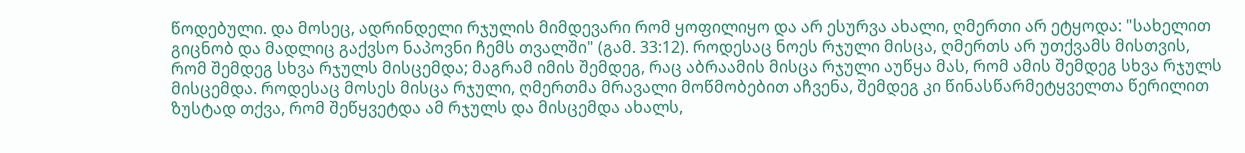წოდებული. და მოსეც, ადრინდელი რჯულის მიმდევარი რომ ყოფილიყო და არ ესურვა ახალი, ღმერთი არ ეტყოდა: "სახელით გიცნობ და მადლიც გაქვსო ნაპოვნი ჩემს თვალში" (გამ. 33:12). როდესაც ნოეს რჯული მისცა, ღმერთს არ უთქვამს მისთვის, რომ შემდეგ სხვა რჯულს მისცემდა; მაგრამ იმის შემდეგ, რაც აბრაამის მისცა რჯული აუწყა მას, რომ ამის შემდეგ სხვა რჯულს მისცემდა. როდესაც მოსეს მისცა რჯული, ღმერთმა მრავალი მოწმობებით აჩვენა, შემდეგ კი წინასწარმეტყველთა წერილით ზუსტად თქვა, რომ შეწყვეტდა ამ რჯულს და მისცემდა ახალს,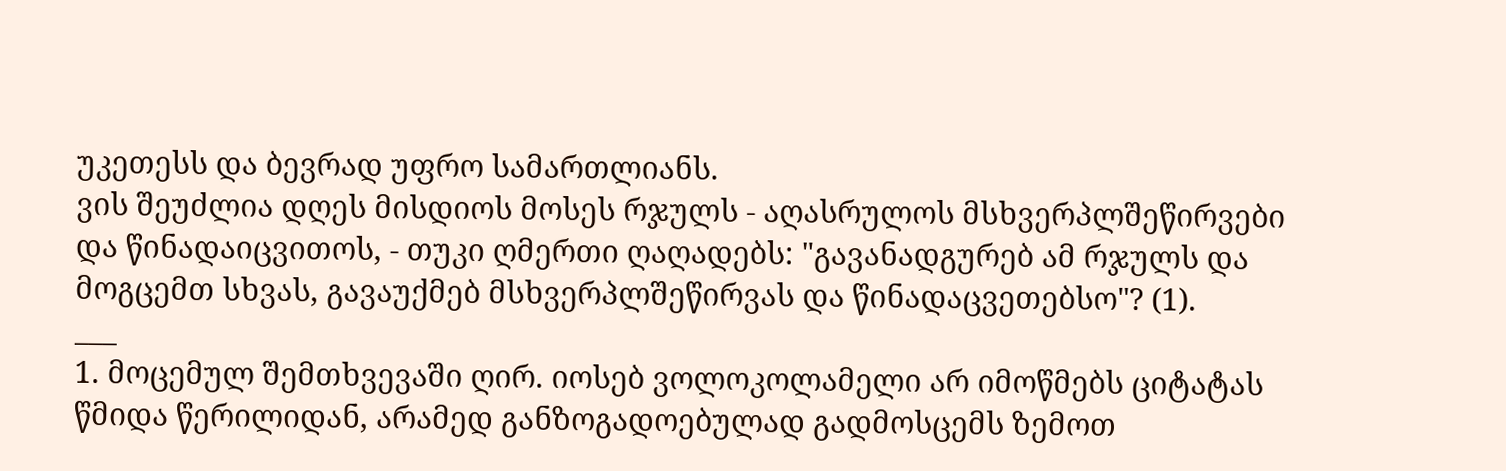უკეთესს და ბევრად უფრო სამართლიანს.
ვის შეუძლია დღეს მისდიოს მოსეს რჯულს - აღასრულოს მსხვერპლშეწირვები და წინადაიცვითოს, - თუკი ღმერთი ღაღადებს: "გავანადგურებ ამ რჯულს და მოგცემთ სხვას, გავაუქმებ მსხვერპლშეწირვას და წინადაცვეთებსო"? (1).
___
1. მოცემულ შემთხვევაში ღირ. იოსებ ვოლოკოლამელი არ იმოწმებს ციტატას წმიდა წერილიდან, არამედ განზოგადოებულად გადმოსცემს ზემოთ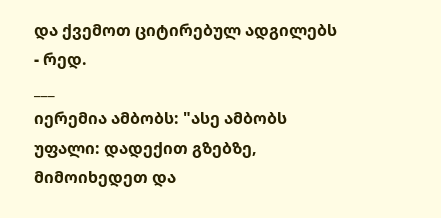და ქვემოთ ციტირებულ ადგილებს - რედ.
___
იერემია ამბობს: "ასე ამბობს უფალი: დადექით გზებზე, მიმოიხედეთ და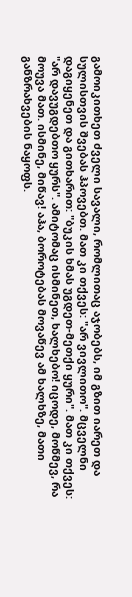გამოიკითხეთ ძველი სავალი, რომლითაც აჯობებს, იმ გზით იარეთ და სულისთვის შვებას ჰპოვებთ. მათ კი თქვეს: "არ ვივლითო". მცველნი დაგიყენეთ და გითხარით: "ბუკის ხმას უგდეთ-მეთქი ყური". მათ კი თქვეს: "არ დავუგდებთო ყურს". ამიტომაც ისმინეთ, ხალხებო! იცოდე, მოწმევ, რა მოუვა მათ. ისმინე, მიწავ! აჰა, ბოროტებას მოვაწევ ამ ხალხზე, მათი განზრახვების ნაყოფს.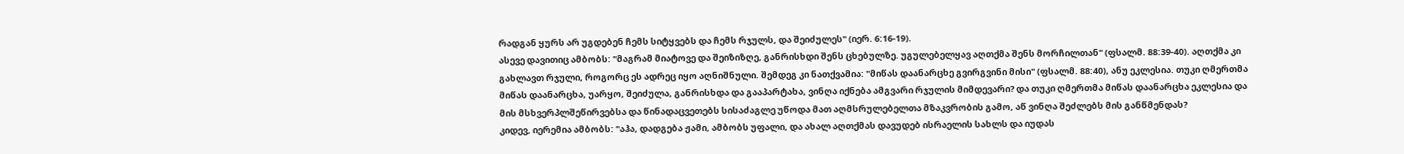რადგან ყურს არ უგდებენ ჩემს სიტყვებს და ჩემს რჯულს, და შეიძულეს" (იერ. 6:16-19).
ასევე დავითიც ამბობს: "მაგრამ მიატოვე და შეიზიზღე, განრისხდი შენს ცხებულზე. უგულებელყავ აღთქმა შენს მორჩილთან" (ფსალმ. 88:39-40). აღთქმა კი გახლავთ რჯული, როგორც ეს ადრეც იყო აღნიშნული. შემდეგ კი ნათქვამია: "მიწას დაანარცხე გვირგვინი მისი" (ფსალმ. 88:40), ანუ ეკლესია. თუკი ღმერთმა მიწას დაანარცხა, უარყო, შეიძულა, განრისხდა და გააპარტახა, ვინღა იქნება ამგვარი რჯულის მიმდევარი? და თუკი ღმერთმა მიწას დაანარცხა ეკლესია და მის მსხვერპლშეწირვებსა და წინადაცვეთებს სისაძაგლე უწოდა მათ აღმსრულებელთა მზაკვრობის გამო, აწ ვინღა შეძლებს მის განწმენდას?
კიდევ, იერემია ამბობს: "აჰა, დადგება ჟამი, ამბობს უფალი, და ახალ აღთქმას დავუდებ ისრაელის სახლს და იუდას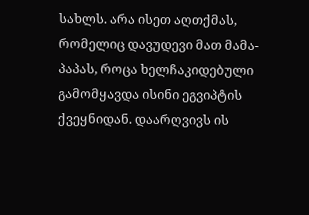სახლს. არა ისეთ აღთქმას, რომელიც დავუდევი მათ მამა-პაპას, როცა ხელჩაკიდებული გამომყავდა ისინი ეგვიპტის ქვეყნიდან. დაარღვივს ის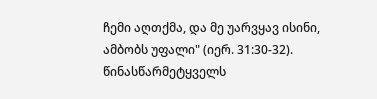ჩემი აღთქმა, და მე უარვყავ ისინი, ამბობს უფალი" (იერ. 31:30-32). წინასწარმეტყველს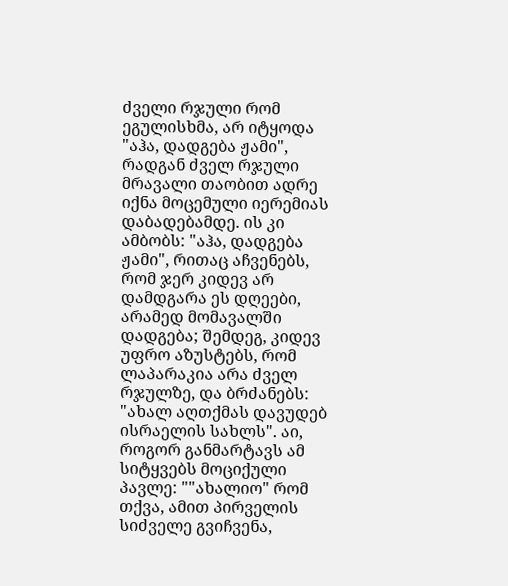ძველი რჯული რომ ეგულისხმა, არ იტყოდა "აჰა, დადგება ჟამი", რადგან ძველ რჯული მრავალი თაობით ადრე იქნა მოცემული იერემიას დაბადებამდე. ის კი ამბობს: "აჰა, დადგება ჟამი", რითაც აჩვენებს, რომ ჯერ კიდევ არ დამდგარა ეს დღეები, არამედ მომავალში დადგება; შემდეგ, კიდევ უფრო აზუსტებს, რომ ლაპარაკია არა ძველ რჯულზე, და ბრძანებს: "ახალ აღთქმას დავუდებ ისრაელის სახლს". აი, როგორ განმარტავს ამ სიტყვებს მოციქული პავლე: ""ახალიო" რომ თქვა, ამით პირველის სიძველე გვიჩვენა,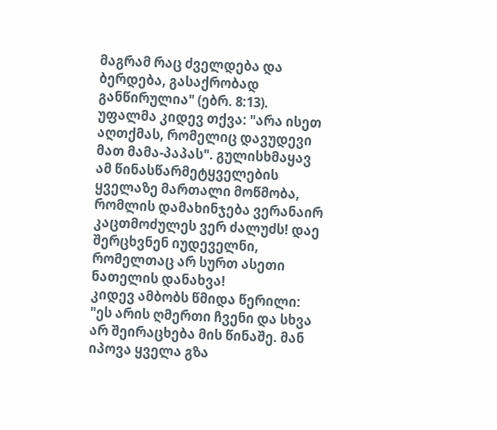მაგრამ რაც ძველდება და ბერდება, გასაქრობად განწირულია" (ებრ. 8:13).
უფალმა კიდევ თქვა: "არა ისეთ აღთქმას, რომელიც დავუდევი მათ მამა-პაპას". გულისხმაყავ ამ წინასწარმეტყველების ყველაზე მართალი მოწმობა, რომლის დამახინჯება ვერანაირ კაცთმოძულეს ვერ ძალუძს! დაე შერცხვნენ იუდეველნი, რომელთაც არ სურთ ასეთი ნათელის დანახვა!
კიდევ ამბობს წმიდა წერილი: "ეს არის ღმერთი ჩვენი და სხვა არ შეირაცხება მის წინაშე. მან იპოვა ყველა გზა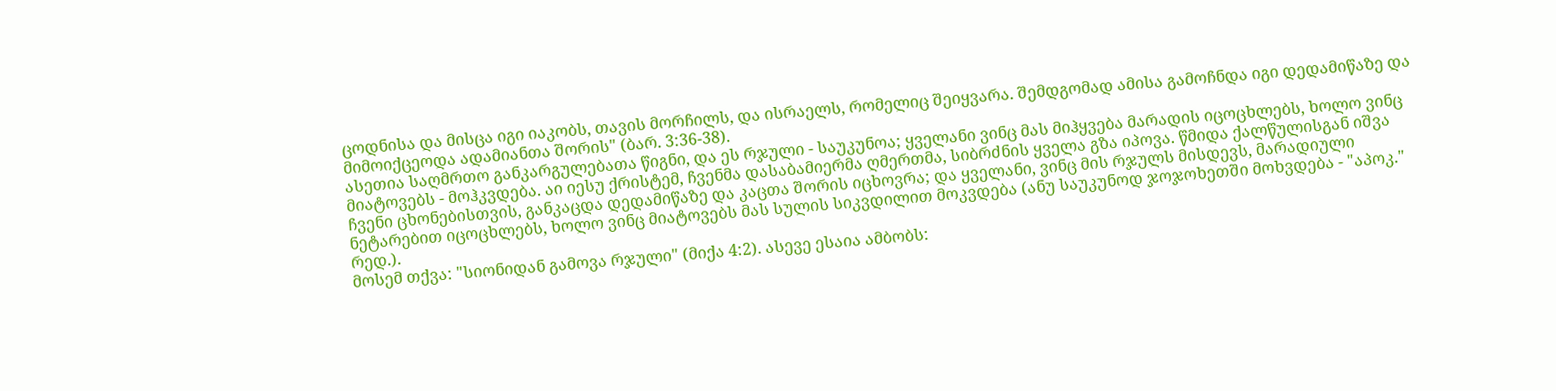ცოდნისა და მისცა იგი იაკობს, თავის მორჩილს, და ისრაელს, რომელიც შეიყვარა. შემდგომად ამისა გამოჩნდა იგი დედამიწაზე და მიმოიქცეოდა ადამიანთა შორის" (ბარ. 3:36-38).
ასეთია საღმრთო განკარგულებათა წიგნი, და ეს რჯული - საუკუნოა; ყველანი ვინც მას მიჰყვება მარადის იცოცხლებს, ხოლო ვინც მიატოვებს - მოჰკვდება. აი იესუ ქრისტემ, ჩვენმა დასაბამიერმა ღმერთმა, სიბრძნის ყველა გზა იპოვა. წმიდა ქალწულისგან იშვა ჩვენი ცხონებისთვის, განკაცდა დედამიწაზე და კაცთა შორის იცხოვრა; და ყველანი, ვინც მის რჯულს მისდევს, მარადიული ნეტარებით იცოცხლებს, ხოლო ვინც მიატოვებს მას სულის სიკვდილით მოკვდება (ანუ საუკუნოდ ჯოჯოხეთში მოხვდება - "აპოკ." რედ.).
მოსემ თქვა: "სიონიდან გამოვა რჯული" (მიქა 4:2). ასევე ესაია ამბობს: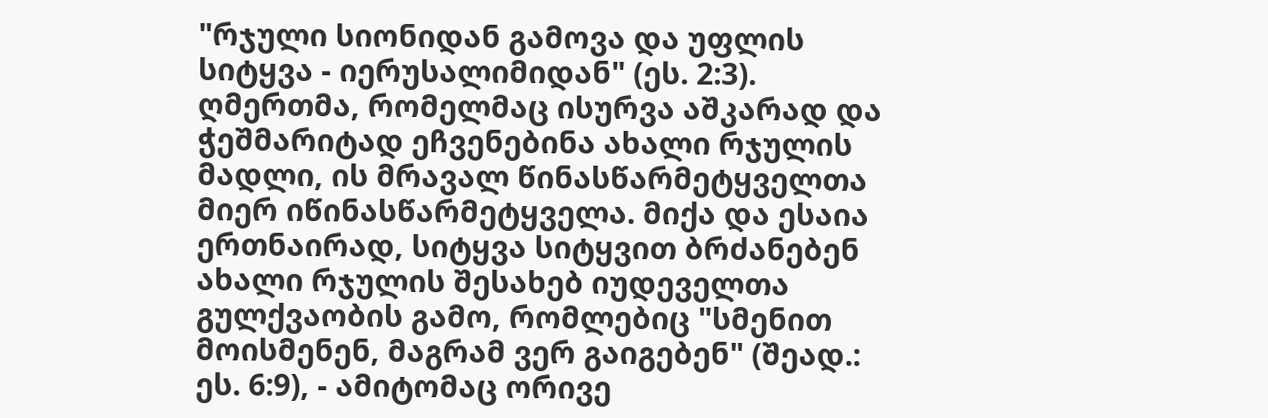"რჯული სიონიდან გამოვა და უფლის სიტყვა - იერუსალიმიდან" (ეს. 2:3). ღმერთმა, რომელმაც ისურვა აშკარად და ჭეშმარიტად ეჩვენებინა ახალი რჯულის მადლი, ის მრავალ წინასწარმეტყველთა მიერ იწინასწარმეტყველა. მიქა და ესაია ერთნაირად, სიტყვა სიტყვით ბრძანებენ ახალი რჯულის შესახებ იუდეველთა გულქვაობის გამო, რომლებიც "სმენით მოისმენენ, მაგრამ ვერ გაიგებენ" (შეად.: ეს. 6:9), - ამიტომაც ორივე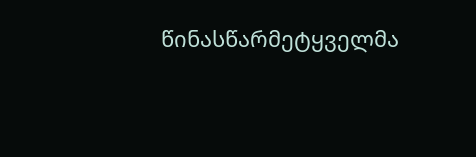წინასწარმეტყველმა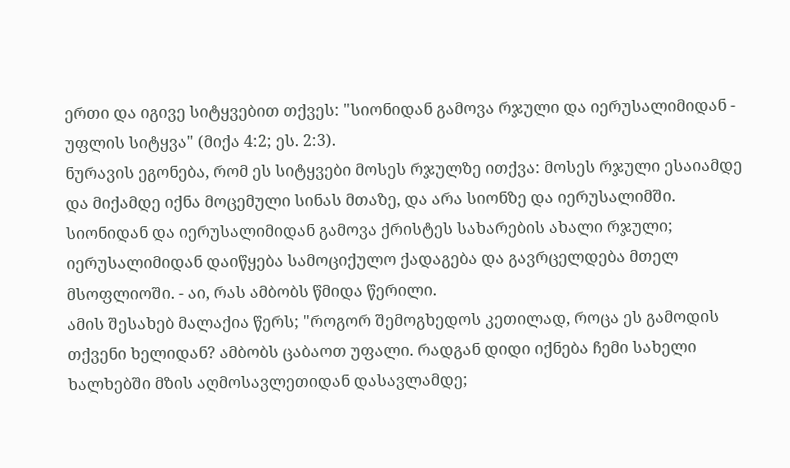ერთი და იგივე სიტყვებით თქვეს: "სიონიდან გამოვა რჯული და იერუსალიმიდან - უფლის სიტყვა" (მიქა 4:2; ეს. 2:3).
ნურავის ეგონება, რომ ეს სიტყვები მოსეს რჯულზე ითქვა: მოსეს რჯული ესაიამდე და მიქამდე იქნა მოცემული სინას მთაზე, და არა სიონზე და იერუსალიმში. სიონიდან და იერუსალიმიდან გამოვა ქრისტეს სახარების ახალი რჯული; იერუსალიმიდან დაიწყება სამოციქულო ქადაგება და გავრცელდება მთელ მსოფლიოში. - აი, რას ამბობს წმიდა წერილი.
ამის შესახებ მალაქია წერს; "როგორ შემოგხედოს კეთილად, როცა ეს გამოდის თქვენი ხელიდან? ამბობს ცაბაოთ უფალი. რადგან დიდი იქნება ჩემი სახელი ხალხებში მზის აღმოსავლეთიდან დასავლამდე;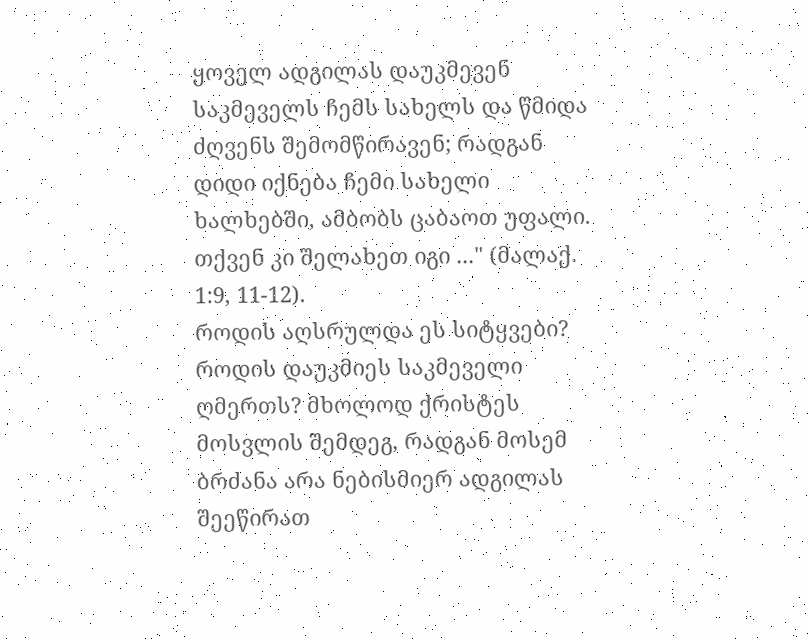ყოველ ადგილას დაუკმევენ საკმეველს ჩემს სახელს და წმიდა ძღვენს შემომწირავენ; რადგან დიდი იქნება ჩემი სახელი ხალხებში, ამბობს ცაბაოთ უფალი. თქვენ კი შელახეთ იგი ..." (მალაქ. 1:9, 11-12).
როდის აღსრულდა ეს სიტყვები? როდის დაუკმიეს საკმეველი ღმერთს? მხოლოდ ქრისტეს მოსვლის შემდეგ, რადგან მოსემ ბრძანა არა ნებისმიერ ადგილას შეეწირათ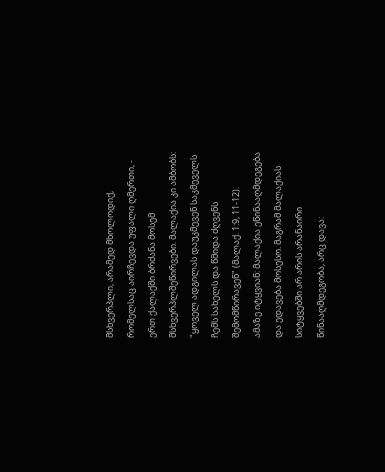მსხვერპლი, არამედ მხოლოდიქ, რომელსაც აირჩევდა უფალი ღმერთი, - ერთ ქალაქში ბრძანა მოსემ მსხვერპლშეწირვები. მალაქია კი ამბობს: "ყოველ ადგილას დაუკმევენ საკმეველს ჩემს სახელს და წმიდა ძღვენს შემომწირავენ" (მალაქ. 1:9, 11-12).
ამაზე იტყვიან: მალაქია ეწინააღმდეგება და ედავება მოსესო. მაგრამ მალაქიას სიტყვებში არ არის არანაირი წინააღმდეგობა, არც დავა: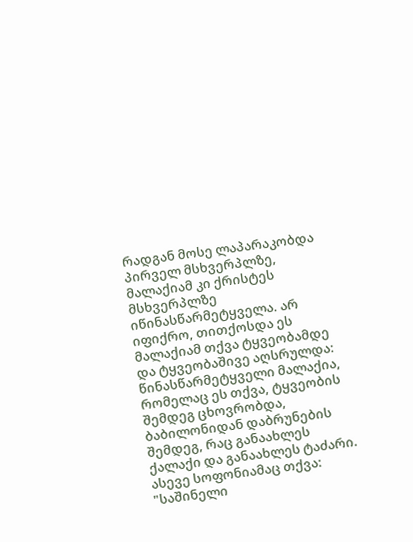რადგან მოსე ლაპარაკობდა პირველ მსხვერპლზე, მალაქიამ კი ქრისტეს მსხვერპლზე იწინასწარმეტყველა. არ იფიქრო, თითქოსდა ეს მალაქიამ თქვა ტყვეობამდე და ტყვეობაშივე აღსრულდა: წინასწარმეტყველი მალაქია, რომელაც ეს თქვა, ტყვეობის შემდეგ ცხოვრობდა, ბაბილონიდან დაბრუნების შემდეგ, რაც განაახლეს ქალაქი და განაახლეს ტაძარი.
ასევე სოფონიამაც თქვა: "საშინელი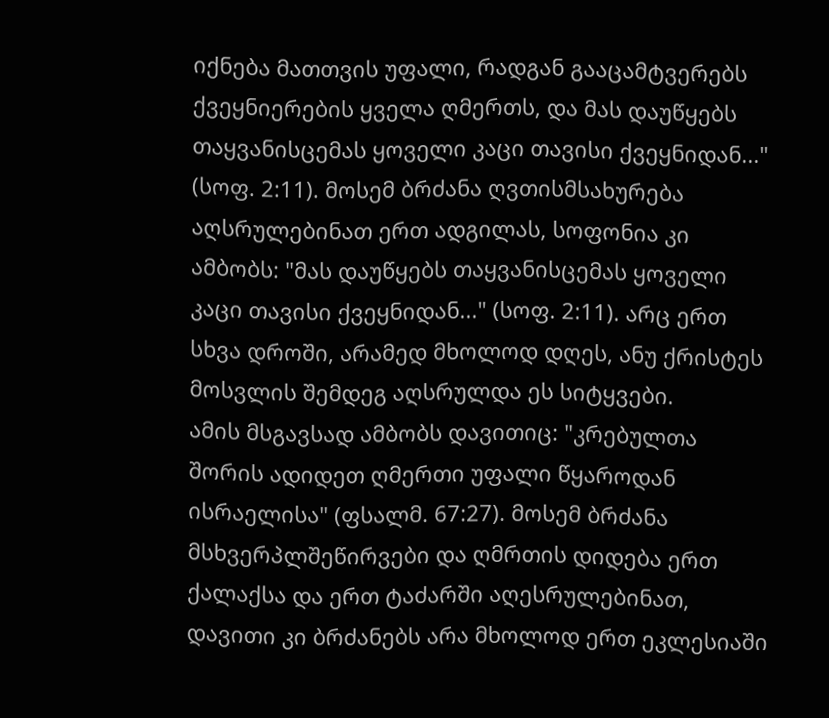იქნება მათთვის უფალი, რადგან გააცამტვერებს ქვეყნიერების ყველა ღმერთს, და მას დაუწყებს თაყვანისცემას ყოველი კაცი თავისი ქვეყნიდან..." (სოფ. 2:11). მოსემ ბრძანა ღვთისმსახურება აღსრულებინათ ერთ ადგილას, სოფონია კი ამბობს: "მას დაუწყებს თაყვანისცემას ყოველი კაცი თავისი ქვეყნიდან..." (სოფ. 2:11). არც ერთ სხვა დროში, არამედ მხოლოდ დღეს, ანუ ქრისტეს მოსვლის შემდეგ აღსრულდა ეს სიტყვები.
ამის მსგავსად ამბობს დავითიც: "კრებულთა შორის ადიდეთ ღმერთი უფალი წყაროდან ისრაელისა" (ფსალმ. 67:27). მოსემ ბრძანა მსხვერპლშეწირვები და ღმრთის დიდება ერთ ქალაქსა და ერთ ტაძარში აღესრულებინათ, დავითი კი ბრძანებს არა მხოლოდ ერთ ეკლესიაში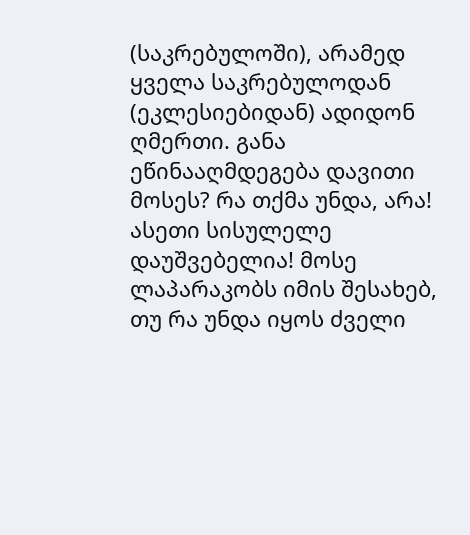(საკრებულოში), არამედ ყველა საკრებულოდან (ეკლესიებიდან) ადიდონ ღმერთი. განა ეწინააღმდეგება დავითი მოსეს? რა თქმა უნდა, არა! ასეთი სისულელე დაუშვებელია! მოსე ლაპარაკობს იმის შესახებ, თუ რა უნდა იყოს ძველი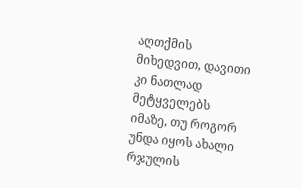აღთქმის მიხედვით, დავითი კი ნათლად მეტყველებს იმაზე, თუ როგორ უნდა იყოს ახალი რჯულის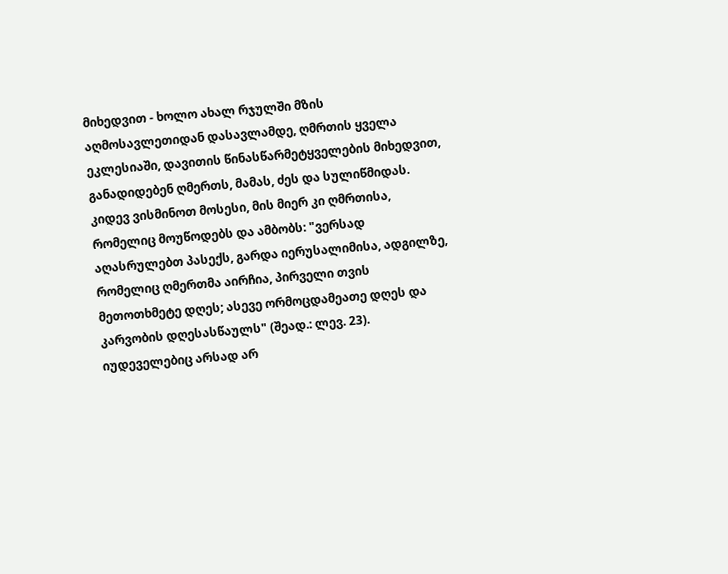მიხედვით - ხოლო ახალ რჯულში მზის აღმოსავლეთიდან დასავლამდე, ღმრთის ყველა ეკლესიაში, დავითის წინასწარმეტყველების მიხედვით, განადიდებენ ღმერთს, მამას, ძეს და სულიწმიდას.
კიდევ ვისმინოთ მოსესი, მის მიერ კი ღმრთისა, რომელიც მოუწოდებს და ამბობს: "ვერსად აღასრულებთ პასექს, გარდა იერუსალიმისა, ადგილზე, რომელიც ღმერთმა აირჩია, პირველი თვის მეთოთხმეტე დღეს; ასევე ორმოცდამეათე დღეს და კარვობის დღესასწაულს" (შეად.: ლევ. 23). იუდეველებიც არსად არ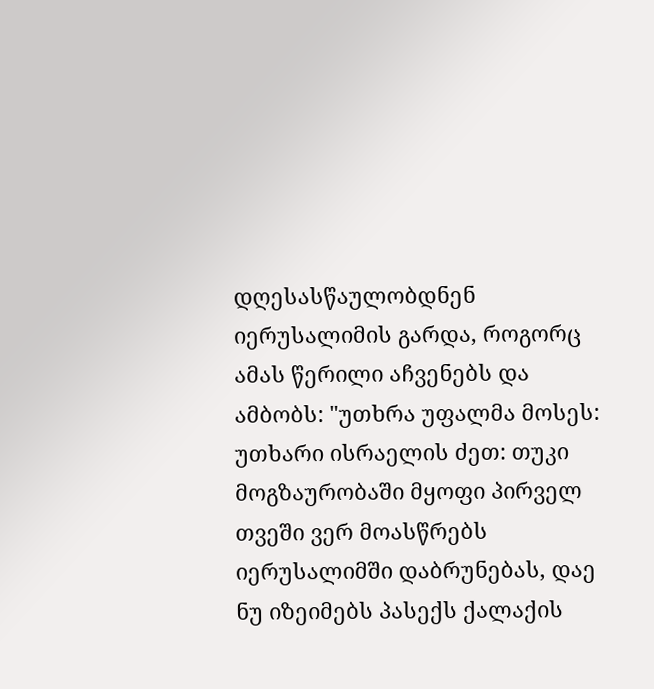დღესასწაულობდნენ იერუსალიმის გარდა, როგორც ამას წერილი აჩვენებს და ამბობს: "უთხრა უფალმა მოსეს: უთხარი ისრაელის ძეთ: თუკი მოგზაურობაში მყოფი პირველ თვეში ვერ მოასწრებს იერუსალიმში დაბრუნებას, დაე ნუ იზეიმებს პასექს ქალაქის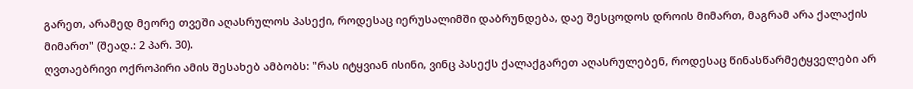გარეთ, არამედ მეორე თვეში აღასრულოს პასექი, როდესაც იერუსალიმში დაბრუნდება, დაე შესცოდოს დროის მიმართ, მაგრამ არა ქალაქის მიმართ" (შეად.: 2 პარ. 30).
ღვთაებრივი ოქროპირი ამის შესახებ ამბობს: "რას იტყვიან ისინი, ვინც პასექს ქალაქგარეთ აღასრულებენ, როდესაც წინასწარმეტყველები არ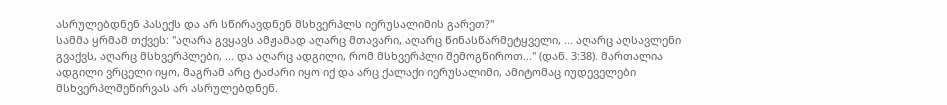ასრულებდნენ პასექს და არ სწირავდნენ მსხვერპლს იერუსალიმის გარეთ?"
სამმა ყრმამ თქვეს: "აღარა გვყავს ამჟამად აღარც მთავარი, აღარც წინასწარმეტყველი, ... აღარც აღსავლენი გვაქვს, აღარც მსხვერპლები, ... და აღარც ადგილი, რომ მსხვერპლი შემოგწიროთ..." (დან. 3:38). მართალია ადგილი ვრცელი იყო, მაგრამ არც ტაძარი იყო იქ და არც ქალაქი იერუსალიმი, ამიტომაც იუდეველები მსხვერპლშეწირვას არ ასრულებდნენ.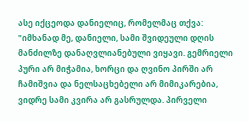ასე იქცეოდა დანიელიც, რომელმაც თქვა: "იმხანად მე, დანიელი, სამი შვიდეული დღის მანძილზე დანაღვლიანებული ვიყავი. გემრიელი პური არ მიჭამია, ხორცი და ღვინო პირში არ ჩამიშვია და ნელსაცხებელი არ მიმიკარებია, ვიდრე სამი კვირა არ გასრულდა. პირველი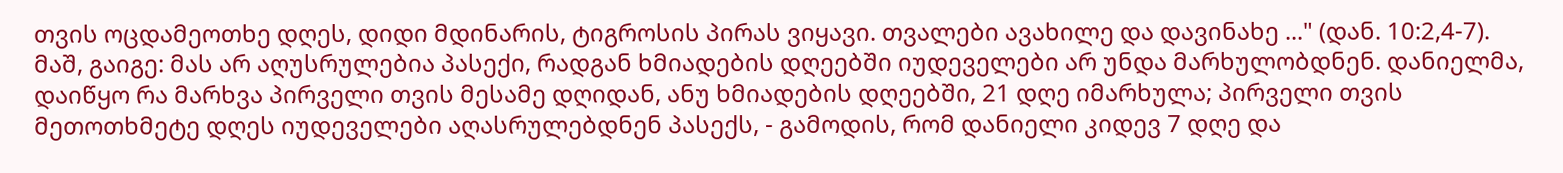თვის ოცდამეოთხე დღეს, დიდი მდინარის, ტიგროსის პირას ვიყავი. თვალები ავახილე და დავინახე ..." (დან. 10:2,4-7).
მაშ, გაიგე: მას არ აღუსრულებია პასექი, რადგან ხმიადების დღეებში იუდეველები არ უნდა მარხულობდნენ. დანიელმა, დაიწყო რა მარხვა პირველი თვის მესამე დღიდან, ანუ ხმიადების დღეებში, 21 დღე იმარხულა; პირველი თვის მეთოთხმეტე დღეს იუდეველები აღასრულებდნენ პასექს, - გამოდის, რომ დანიელი კიდევ 7 დღე და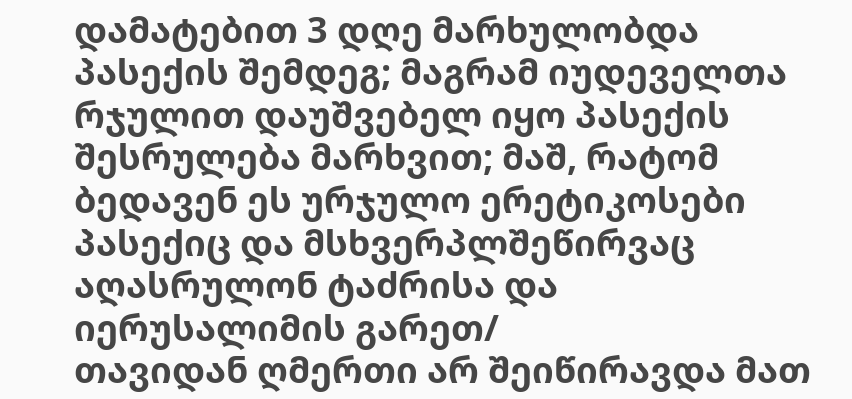დამატებით 3 დღე მარხულობდა პასექის შემდეგ; მაგრამ იუდეველთა რჯულით დაუშვებელ იყო პასექის შესრულება მარხვით; მაშ, რატომ ბედავენ ეს ურჯულო ერეტიკოსები პასექიც და მსხვერპლშეწირვაც აღასრულონ ტაძრისა და იერუსალიმის გარეთ/
თავიდან ღმერთი არ შეიწირავდა მათ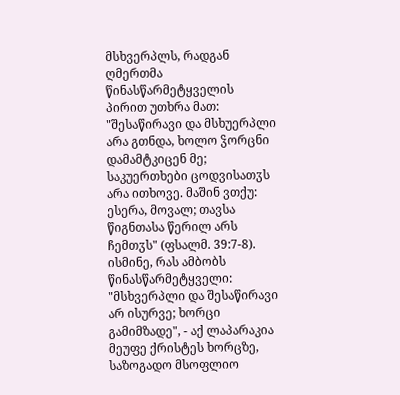მსხვერპლს, რადგან ღმერთმა წინასწარმეტყველის პირით უთხრა მათ: "შესაწირავი და მსხუერპლი არა გთნდა, ხოლო ჴორცნი დამამტკიცენ მე; საკუერთხები ცოდვისათჳს არა ითხოვე. მაშინ ვთქუ: ესერა, მოვალ; თავსა წიგნთასა წერილ არს ჩემთჳს" (ფსალმ. 39:7-8). ისმინე, რას ამბობს წინასწარმეტყველი: "მსხვერპლი და შესაწირავი არ ისურვე; ხორცი გამიმზადე", - აქ ლაპარაკია მეუფე ქრისტეს ხორცზე, საზოგადო მსოფლიო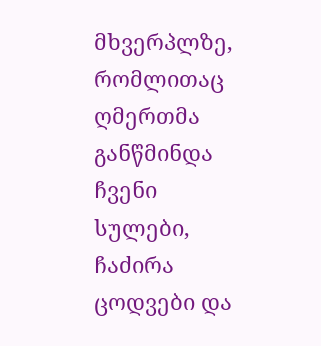მხვერპლზე, რომლითაც ღმერთმა განწმინდა ჩვენი სულები, ჩაძირა ცოდვები და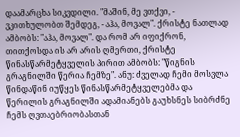დაამარცხა სიკვდილი. "მაშინ, მე ვთქვი, - ვკითხულობთ შემდეგ, - აჰა, მოვალ". ქრისტე ნათლად ამბობს: "აჰა, მოვალ". და რომ არ იფიქრონ, თითქოსდა ის არ არის ღმერთი, ქრისტე წინასწარმეტყველის პირით ამბობს: "წიგნის გრაგნილში წერია ჩემზე". ანუ: ძველად ჩემი მოსვლა წინდაწინ იუწყეს წინასწარმეტყველებმა და წერილის გრაგნილში ადამიანებს გაუხსნეს სიბრძნე ჩემს ღვთაებრიობასთან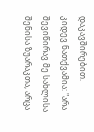დაკავშირებით.
კიდევ ნათქვამია: "არა შევიწირავ მე სახლისა შენისა ზუარაკთა, არცა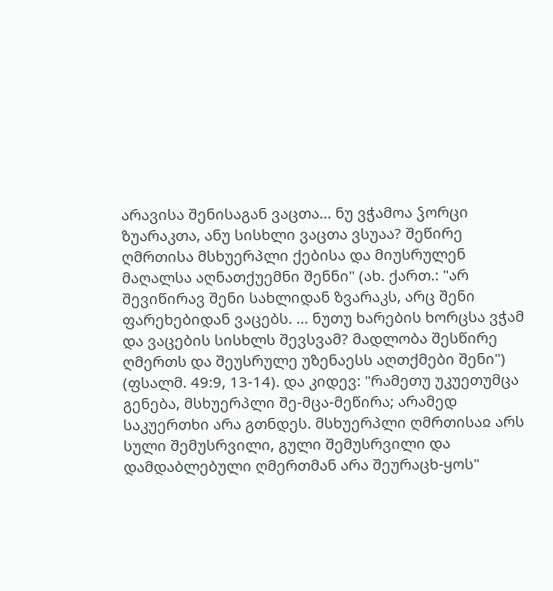არავისა შენისაგან ვაცთა... ნუ ვჭამოა ჴორცი ზუარაკთა, ანუ სისხლი ვაცთა ვსუაა? შეწირე ღმრთისა მსხუერპლი ქებისა და მიუსრულენ მაღალსა აღნათქუემნი შენნი" (ახ. ქართ.: "არ შევიწირავ შენი სახლიდან ზვარაკს, არც შენი ფარეხებიდან ვაცებს. ... ნუთუ ხარების ხორცსა ვჭამ და ვაცების სისხლს შევსვამ? მადლობა შესწირე ღმერთს და შეუსრულე უზენაესს აღთქმები შენი") (ფსალმ. 49:9, 13-14). და კიდევ: "რამეთუ უკუეთუმცა გენება, მსხუერპლი შე-მცა-მეწირა; არამედ საკუერთხი არა გთნდეს. მსხუერპლი ღმრთისაჲ არს სული შემუსრვილი, გული შემუსრვილი და დამდაბლებული ღმერთმან არა შეურაცხ-ყოს"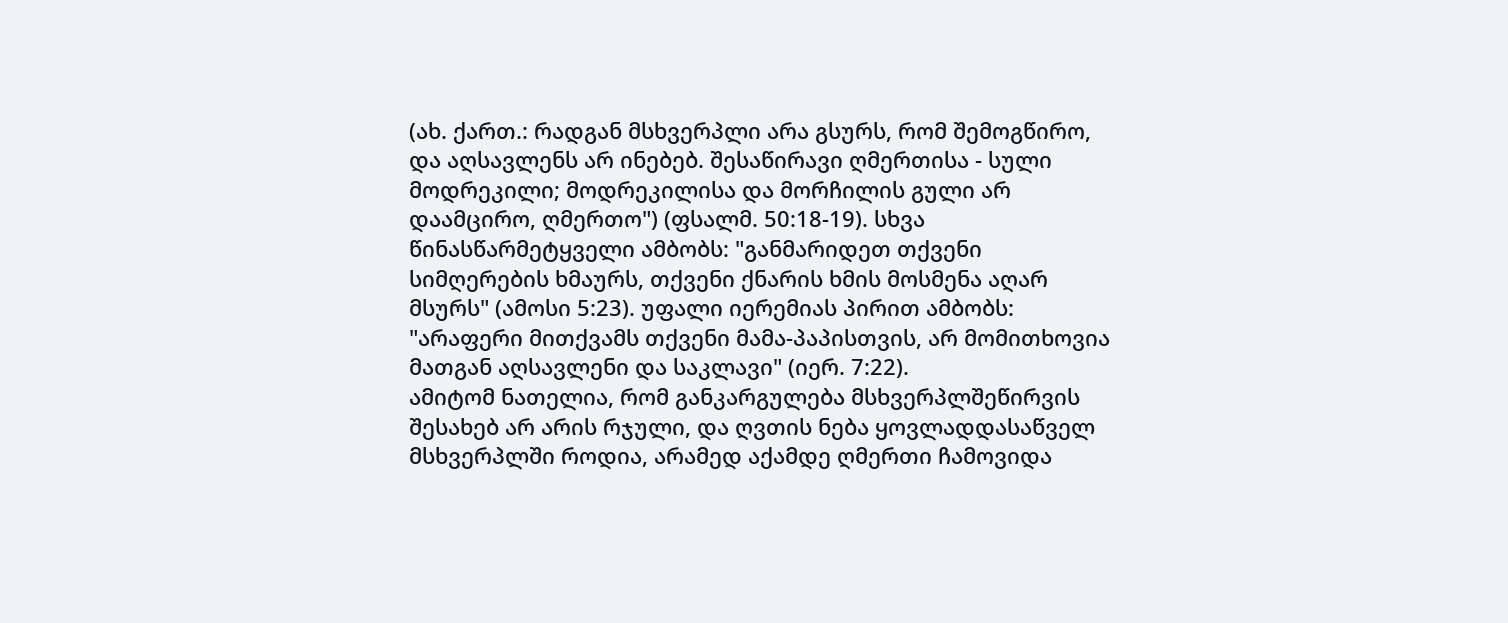(ახ. ქართ.: რადგან მსხვერპლი არა გსურს, რომ შემოგწირო, და აღსავლენს არ ინებებ. შესაწირავი ღმერთისა - სული მოდრეკილი; მოდრეკილისა და მორჩილის გული არ დაამცირო, ღმერთო") (ფსალმ. 50:18-19). სხვა წინასწარმეტყველი ამბობს: "განმარიდეთ თქვენი სიმღერების ხმაურს, თქვენი ქნარის ხმის მოსმენა აღარ მსურს" (ამოსი 5:23). უფალი იერემიას პირით ამბობს: "არაფერი მითქვამს თქვენი მამა-პაპისთვის, არ მომითხოვია მათგან აღსავლენი და საკლავი" (იერ. 7:22).
ამიტომ ნათელია, რომ განკარგულება მსხვერპლშეწირვის შესახებ არ არის რჯული, და ღვთის ნება ყოვლადდასაწველ მსხვერპლში როდია, არამედ აქამდე ღმერთი ჩამოვიდა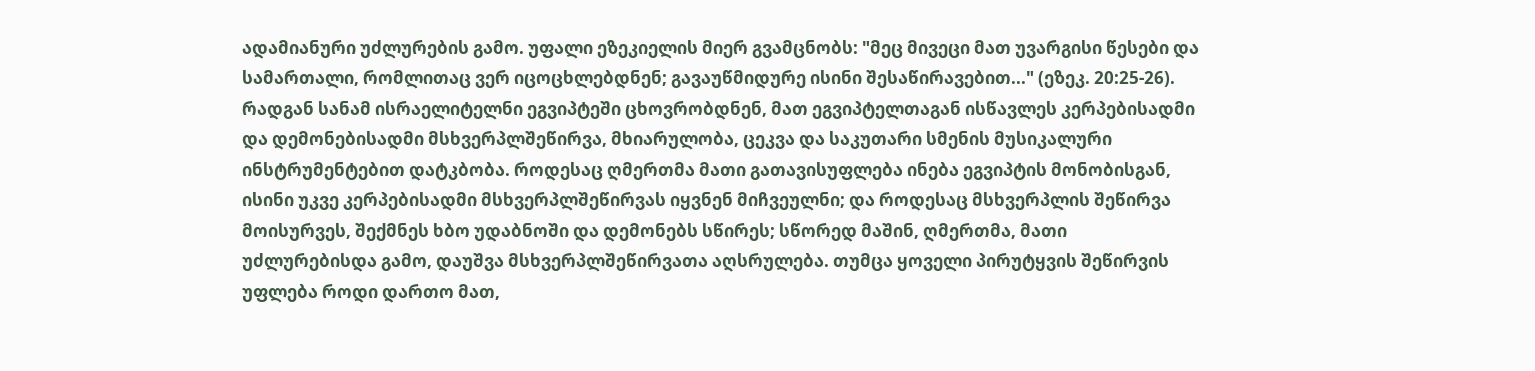ადამიანური უძლურების გამო. უფალი ეზეკიელის მიერ გვამცნობს: "მეც მივეცი მათ უვარგისი წესები და სამართალი, რომლითაც ვერ იცოცხლებდნენ; გავაუწმიდურე ისინი შესაწირავებით..." (ეზეკ. 20:25-26).
რადგან სანამ ისრაელიტელნი ეგვიპტეში ცხოვრობდნენ, მათ ეგვიპტელთაგან ისწავლეს კერპებისადმი და დემონებისადმი მსხვერპლშეწირვა, მხიარულობა, ცეკვა და საკუთარი სმენის მუსიკალური ინსტრუმენტებით დატკბობა. როდესაც ღმერთმა მათი გათავისუფლება ინება ეგვიპტის მონობისგან, ისინი უკვე კერპებისადმი მსხვერპლშეწირვას იყვნენ მიჩვეულნი; და როდესაც მსხვერპლის შეწირვა მოისურვეს, შექმნეს ხბო უდაბნოში და დემონებს სწირეს; სწორედ მაშინ, ღმერთმა, მათი უძლურებისდა გამო, დაუშვა მსხვერპლშეწირვათა აღსრულება. თუმცა ყოველი პირუტყვის შეწირვის უფლება როდი დართო მათ,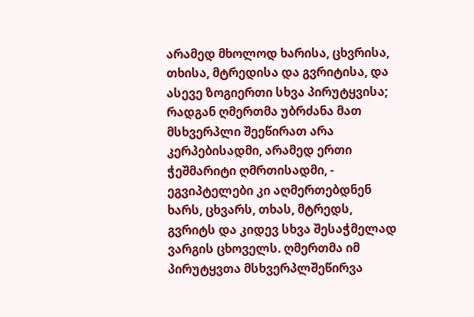არამედ მხოლოდ ხარისა, ცხვრისა, თხისა, მტრედისა და გვრიტისა, და ასევე ზოგიერთი სხვა პირუტყვისა; რადგან ღმერთმა უბრძანა მათ მსხვერპლი შეეწირათ არა კერპებისადმი, არამედ ერთი ჭეშმარიტი ღმრთისადმი, - ეგვიპტელები კი აღმერთებდნენ ხარს, ცხვარს, თხას, მტრედს, გვრიტს და კიდევ სხვა შესაჭმელად ვარგის ცხოველს. ღმერთმა იმ პირუტყვთა მსხვერპლშეწირვა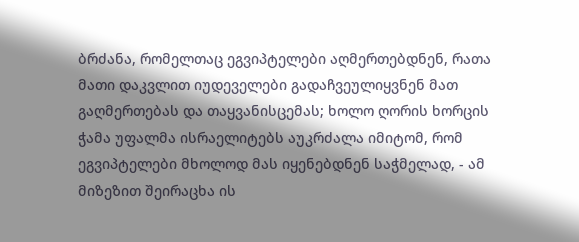ბრძანა, რომელთაც ეგვიპტელები აღმერთებდნენ, რათა მათი დაკვლით იუდეველები გადაჩვეულიყვნენ მათ გაღმერთებას და თაყვანისცემას; ხოლო ღორის ხორცის ჭამა უფალმა ისრაელიტებს აუკრძალა იმიტომ, რომ ეგვიპტელები მხოლოდ მას იყენებდნენ საჭმელად, - ამ მიზეზით შეირაცხა ის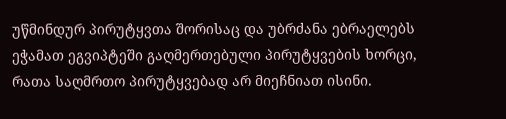უწმინდურ პირუტყვთა შორისაც და უბრძანა ებრაელებს ეჭამათ ეგვიპტეში გაღმერთებული პირუტყვების ხორცი, რათა საღმრთო პირუტყვებად არ მიეჩნიათ ისინი.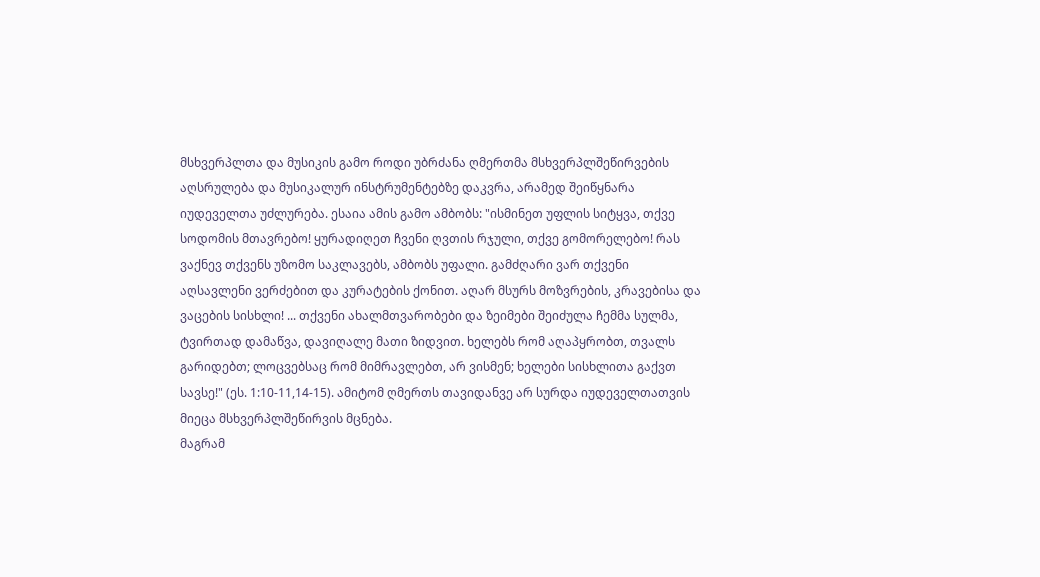მსხვერპლთა და მუსიკის გამო როდი უბრძანა ღმერთმა მსხვერპლშეწირვების აღსრულება და მუსიკალურ ინსტრუმენტებზე დაკვრა, არამედ შეიწყნარა იუდეველთა უძლურება. ესაია ამის გამო ამბობს: "ისმინეთ უფლის სიტყვა, თქვე სოდომის მთავრებო! ყურადიღეთ ჩვენი ღვთის რჯული, თქვე გომორელებო! რას ვაქნევ თქვენს უზომო საკლავებს, ამბობს უფალი. გამძღარი ვარ თქვენი აღსავლენი ვერძებით და კურატების ქონით. აღარ მსურს მოზვრების, კრავებისა და ვაცების სისხლი! ... თქვენი ახალმთვარობები და ზეიმები შეიძულა ჩემმა სულმა, ტვირთად დამაწვა, დავიღალე მათი ზიდვით. ხელებს რომ აღაპყრობთ, თვალს გარიდებთ; ლოცვებსაც რომ მიმრავლებთ, არ ვისმენ; ხელები სისხლითა გაქვთ სავსე!" (ეს. 1:10-11,14-15). ამიტომ ღმერთს თავიდანვე არ სურდა იუდეველთათვის მიეცა მსხვერპლშეწირვის მცნება.
მაგრამ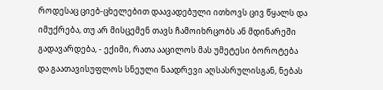როდესაც ციებ-ცხელებით დაავადებული ითხოვს ცივ წყალს და იმუქრება, თუ არ მისცემენ თავს ჩამოიხრცობს ან მდინარეში გადავარდება, - ექიმი, რათა ააცილოს მას უმეტესი ბოროტება და გაათავისუფლოს სნეული ნაადრევი აღსასრულისგან, ნებას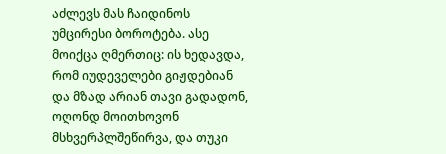აძლევს მას ჩაიდინოს უმცირესი ბოროტება. ასე მოიქცა ღმერთიც: ის ხედავდა, რომ იუდეველები გიჟდებიან და მზად არიან თავი გადადონ, ოღონდ მოითხოვონ მსხვერპლშეწირვა, და თუკი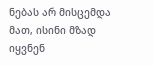ნებას არ მისცემდა მათ, ისინი მზად იყვნენ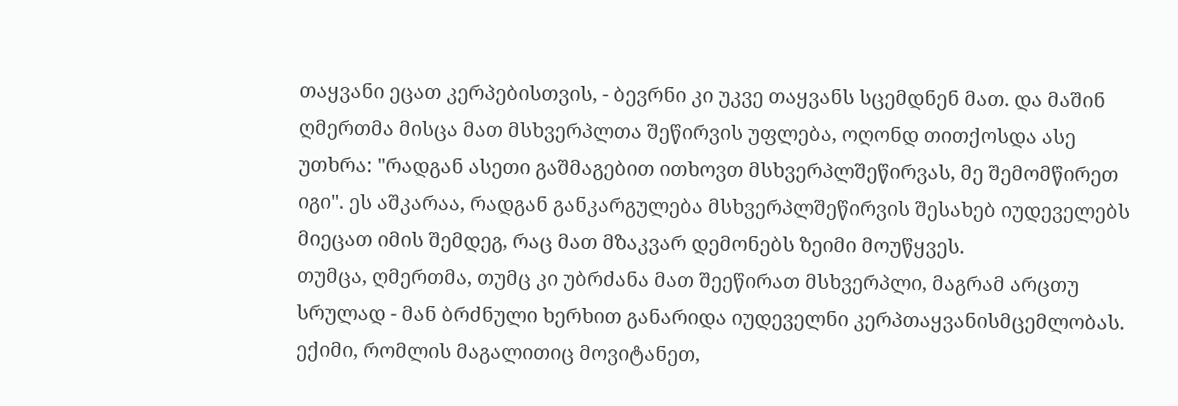თაყვანი ეცათ კერპებისთვის, - ბევრნი კი უკვე თაყვანს სცემდნენ მათ. და მაშინ ღმერთმა მისცა მათ მსხვერპლთა შეწირვის უფლება, ოღონდ თითქოსდა ასე უთხრა: "რადგან ასეთი გაშმაგებით ითხოვთ მსხვერპლშეწირვას, მე შემომწირეთ იგი". ეს აშკარაა, რადგან განკარგულება მსხვერპლშეწირვის შესახებ იუდეველებს მიეცათ იმის შემდეგ, რაც მათ მზაკვარ დემონებს ზეიმი მოუწყვეს.
თუმცა, ღმერთმა, თუმც კი უბრძანა მათ შეეწირათ მსხვერპლი, მაგრამ არცთუ სრულად - მან ბრძნული ხერხით განარიდა იუდეველნი კერპთაყვანისმცემლობას. ექიმი, რომლის მაგალითიც მოვიტანეთ,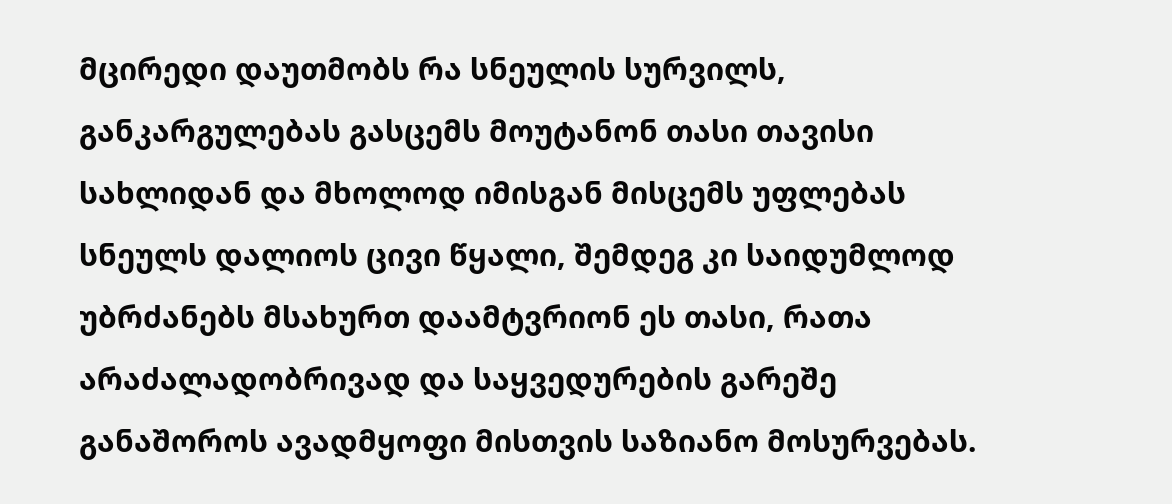მცირედი დაუთმობს რა სნეულის სურვილს, განკარგულებას გასცემს მოუტანონ თასი თავისი სახლიდან და მხოლოდ იმისგან მისცემს უფლებას სნეულს დალიოს ცივი წყალი, შემდეგ კი საიდუმლოდ უბრძანებს მსახურთ დაამტვრიონ ეს თასი, რათა არაძალადობრივად და საყვედურების გარეშე განაშოროს ავადმყოფი მისთვის საზიანო მოსურვებას.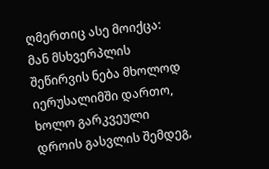ღმერთიც ასე მოიქცა: მან მსხვერპლის შეწირვის ნება მხოლოდ იერუსალიმში დართო, ხოლო გარკვეული დროის გასვლის შემდეგ,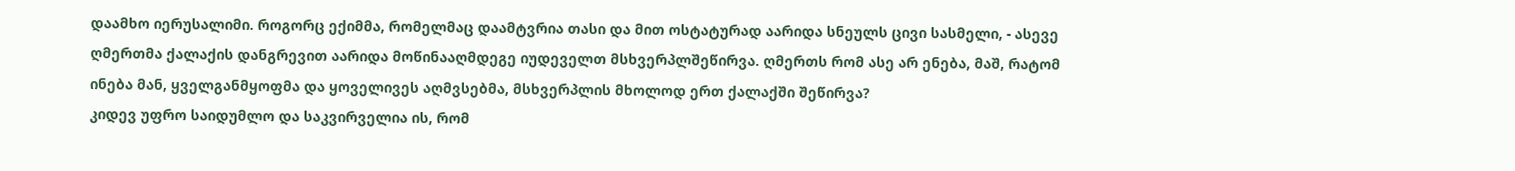დაამხო იერუსალიმი. როგორც ექიმმა, რომელმაც დაამტვრია თასი და მით ოსტატურად აარიდა სნეულს ცივი სასმელი, - ასევე ღმერთმა ქალაქის დანგრევით აარიდა მოწინააღმდეგე იუდეველთ მსხვერპლშეწირვა. ღმერთს რომ ასე არ ენება, მაშ, რატომ ინება მან, ყველგანმყოფმა და ყოველივეს აღმვსებმა, მსხვერპლის მხოლოდ ერთ ქალაქში შეწირვა?
კიდევ უფრო საიდუმლო და საკვირველია ის, რომ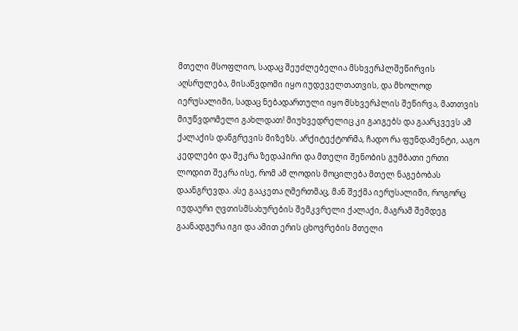მთელი მსოფლიო, სადაც შეუძლებელია მსხვერპლშეწირვის აღსრულება, მისაწვდომი იყო იუდეველთათვის, და მხოლოდ იერუსალიმი, სადაც ნებადართული იყო მსხვერპლის შეწირვა, მათთვის მიუწვდომელი გახლდათ! მიუხვედრელიც კი გაიგებს და გაარკვევს ამ ქალაქის დანგრევის მიზეზს. არქიტექტორმა, ჩადო რა ფუნდამენტი, ააგო კედლები და შეკრა ზედაპირი და მთელი შენობის გუმბათი ერთი ლოდით შეკრა ისე, რომ ამ ლოდის მოცილება მთელ ნაგებობას დაანგრევდა. ასე გააკეთა ღმერთმაც, მან შექმა იერუსალიმი, როგორც იუდაური ღვთისმსახურების შემკვრელი ქალაქი, მაგრამ შემდეგ გაანადგურა იგი და ამით ერის ცხოვრების მთელი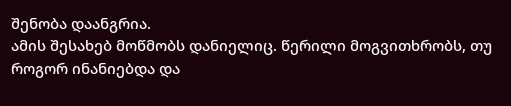შენობა დაანგრია.
ამის შესახებ მოწმობს დანიელიც. წერილი მოგვითხრობს, თუ როგორ ინანიებდა და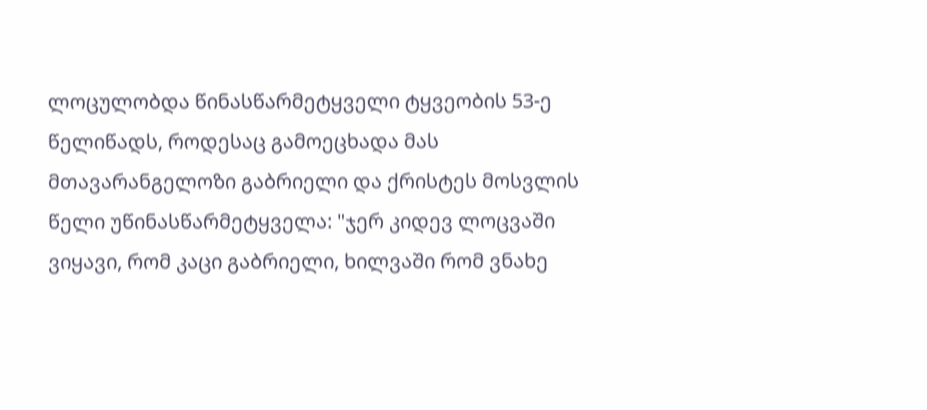ლოცულობდა წინასწარმეტყველი ტყვეობის 53-ე წელიწადს, როდესაც გამოეცხადა მას მთავარანგელოზი გაბრიელი და ქრისტეს მოსვლის წელი უწინასწარმეტყველა: "ჯერ კიდევ ლოცვაში ვიყავი, რომ კაცი გაბრიელი, ხილვაში რომ ვნახე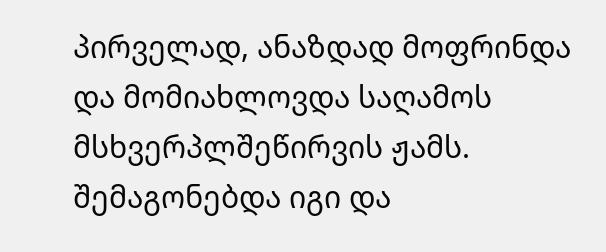პირველად, ანაზდად მოფრინდა და მომიახლოვდა საღამოს მსხვერპლშეწირვის ჟამს. შემაგონებდა იგი და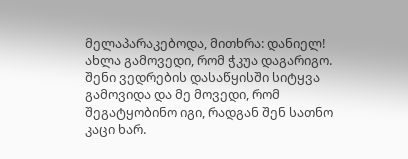მელაპარაკებოდა, მითხრა: დანიელ! ახლა გამოვედი, რომ ჭკუა დაგარიგო. შენი ვედრების დასაწყისში სიტყვა გამოვიდა და მე მოვედი, რომ შეგატყობინო იგი, რადგან შენ სათნო კაცი ხარ.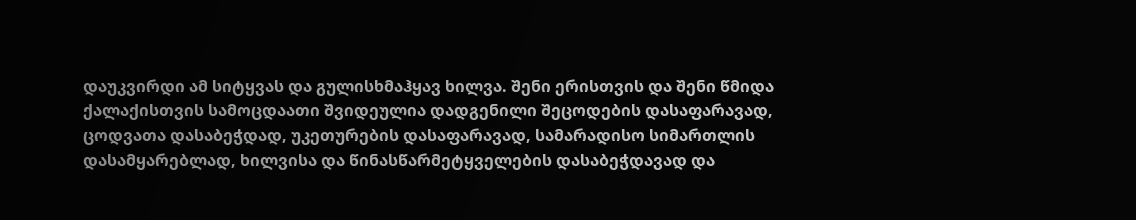დაუკვირდი ამ სიტყვას და გულისხმაჰყავ ხილვა. შენი ერისთვის და შენი წმიდა ქალაქისთვის სამოცდაათი შვიდეულია დადგენილი შეცოდების დასაფარავად, ცოდვათა დასაბეჭდად, უკეთურების დასაფარავად, სამარადისო სიმართლის დასამყარებლად, ხილვისა და წინასწარმეტყველების დასაბეჭდავად და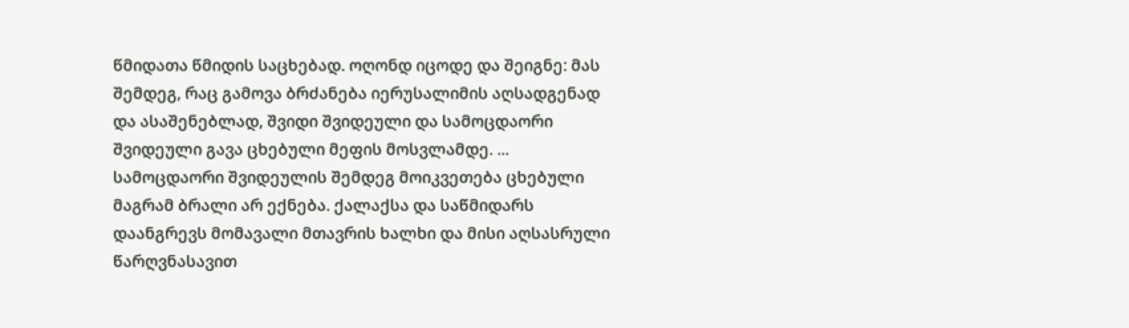წმიდათა წმიდის საცხებად. ოღონდ იცოდე და შეიგნე: მას შემდეგ, რაც გამოვა ბრძანება იერუსალიმის აღსადგენად და ასაშენებლად, შვიდი შვიდეული და სამოცდაორი შვიდეული გავა ცხებული მეფის მოსვლამდე. ... სამოცდაორი შვიდეულის შემდეგ მოიკვეთება ცხებული მაგრამ ბრალი არ ექნება. ქალაქსა და საწმიდარს დაანგრევს მომავალი მთავრის ხალხი და მისი აღსასრული წარღვნასავით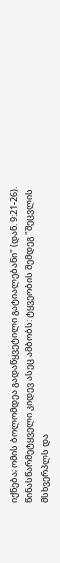იქნება; ომის ბოლომდეა გადაწყვეტილი გატიალებანი" (დან. 9:21-26).
წინასწარმეტყველი კიდევ ასეც ამბობს: ტყვეობის შემდეგ "შეცვლის მსხვერპლს და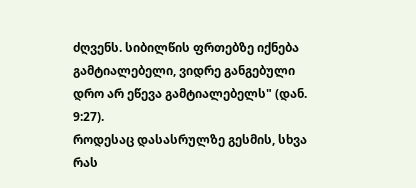ძღვენს. სიბილწის ფრთებზე იქნება გამტიალებელი, ვიდრე განგებული დრო არ ეწევა გამტიალებელს" (დან. 9:27).
როდესაც დასასრულზე გესმის, სხვა რას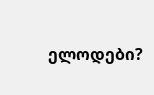ელოდები?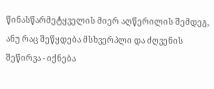წინასწარმეტყველის მიერ აღწერილის შემდეგ, ანუ რაც შეწყდება მსხვერპლი და ძღვენის შეწირვა - იქნება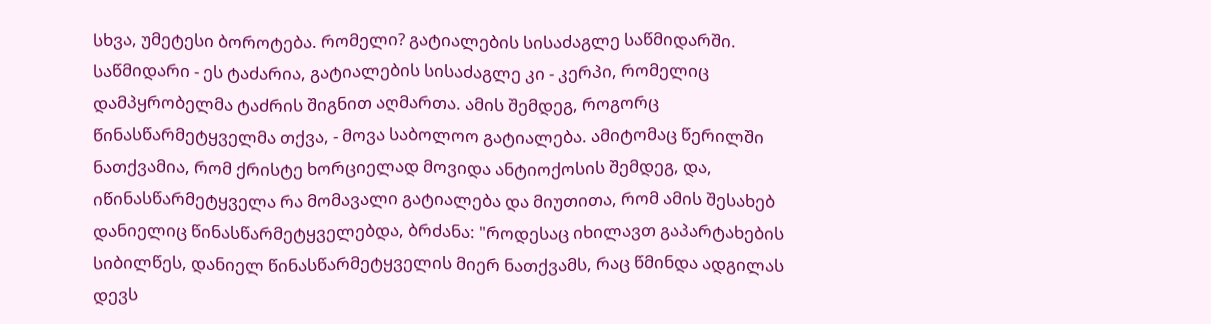სხვა, უმეტესი ბოროტება. რომელი? გატიალების სისაძაგლე საწმიდარში. საწმიდარი - ეს ტაძარია, გატიალების სისაძაგლე კი - კერპი, რომელიც დამპყრობელმა ტაძრის შიგნით აღმართა. ამის შემდეგ, როგორც წინასწარმეტყველმა თქვა, - მოვა საბოლოო გატიალება. ამიტომაც წერილში ნათქვამია, რომ ქრისტე ხორციელად მოვიდა ანტიოქოსის შემდეგ, და, იწინასწარმეტყველა რა მომავალი გატიალება და მიუთითა, რომ ამის შესახებ დანიელიც წინასწარმეტყველებდა, ბრძანა: "როდესაც იხილავთ გაპარტახების სიბილწეს, დანიელ წინასწარმეტყველის მიერ ნათქვამს, რაც წმინდა ადგილას დევს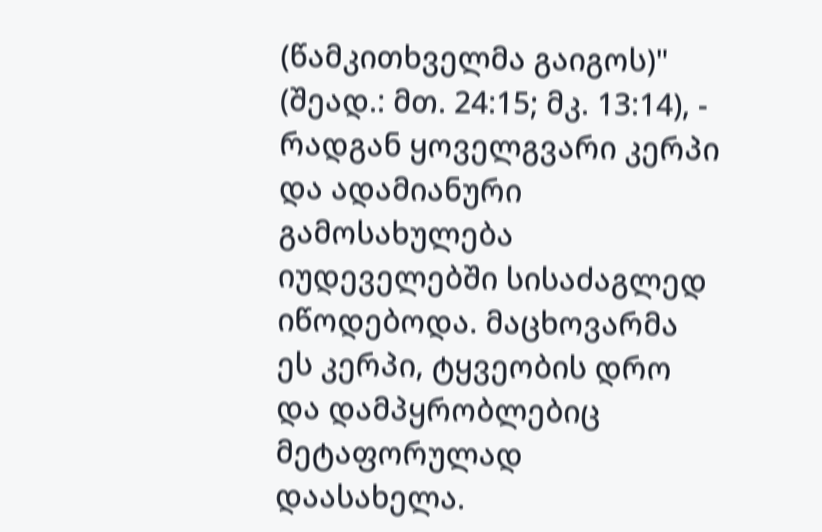(წამკითხველმა გაიგოს)" (შეად.: მთ. 24:15; მკ. 13:14), - რადგან ყოველგვარი კერპი და ადამიანური გამოსახულება იუდეველებში სისაძაგლედ იწოდებოდა. მაცხოვარმა ეს კერპი, ტყვეობის დრო და დამპყრობლებიც მეტაფორულად დაასახელა.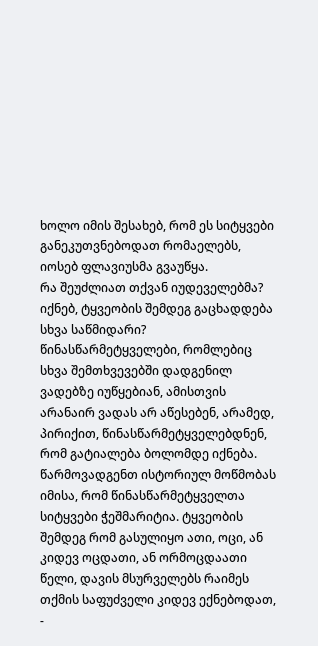ხოლო იმის შესახებ, რომ ეს სიტყვები განეკუთვნებოდათ რომაელებს, იოსებ ფლავიუსმა გვაუწყა.
რა შეუძლიათ თქვან იუდეველებმა? იქნებ, ტყვეობის შემდეგ გაცხადდება სხვა საწმიდარი? წინასწარმეტყველები, რომლებიც სხვა შემთხვევებში დადგენილ ვადებზე იუწყებიან, ამისთვის არანაირ ვადას არ აწესებენ, არამედ, პირიქით, წინასწარმეტყველებდნენ, რომ გატიალება ბოლომდე იქნება. წარმოვადგენთ ისტორიულ მოწმობას იმისა, რომ წინასწარმეტყველთა სიტყვები ჭეშმარიტია. ტყვეობის შემდეგ რომ გასულიყო ათი, ოცი, ან კიდევ ოცდათი, ან ორმოცდაათი წელი, დავის მსურველებს რაიმეს თქმის საფუძველი კიდევ ექნებოდათ, -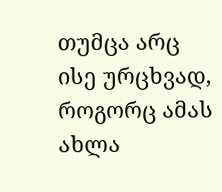თუმცა არც ისე ურცხვად, როგორც ამას ახლა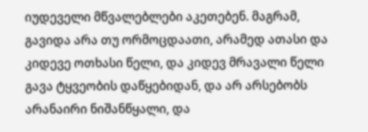იუდეველი მწვალებლები აკეთებენ. მაგრამ, გავიდა არა თუ ორმოცდაათი, არამედ ათასი და კიდევე ოთხასი წელი, და კიდევ მრავალი წელი გავა ტყვეობის დაწყებიდან, და არ არსებობს არანაირი ნიშანწყალი, და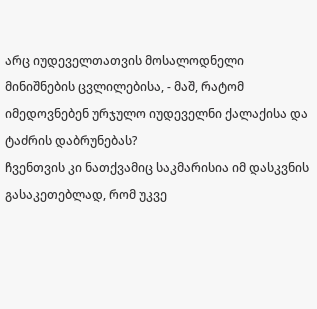არც იუდეველთათვის მოსალოდნელი მინიშნების ცვლილებისა, - მაშ, რატომ იმედოვნებენ ურჯულო იუდეველნი ქალაქისა და ტაძრის დაბრუნებას?
ჩვენთვის კი ნათქვამიც საკმარისია იმ დასკვნის გასაკეთებლად, რომ უკვე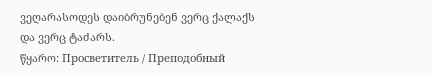ვეღარასოდეს დაიბრუნებენ ვერც ქალაქს და ვერც ტაძარს.
წყარო: Просветитель / Преподобный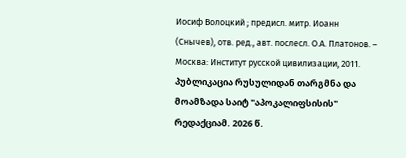Иосиф Волоцкий ; предисл. митр. Иоанн (Снычев), отв. ред., авт. послесл. О.А. Платонов. – Москва: Институт русской цивилизации, 2011.
პუბლიკაცია რუსულიდან თარგმნა და მოამზადა საიტ "აპოკალიფსისის" რედაქციამ. 2026 წ.